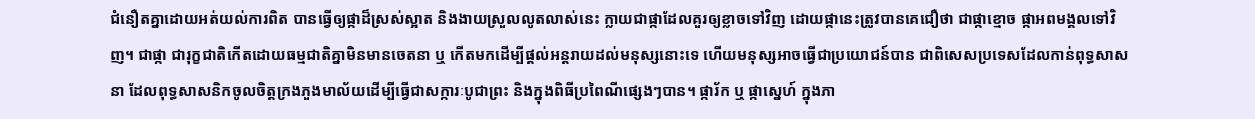ជំនឿតគ្នាដោយអត់យល់ការពិត បានធ្វើឲ្យផ្កាដ៏ស្រស់ស្អាត និងងាយស្រួលលូតលាស់នេះ ក្លាយជាផ្កាដែលគួរឲ្យខ្លាចទៅវិញ ដោយផ្កានេះត្រូវបានគេជឿថា ជាផ្កាខ្មោច ផ្កាអពមង្គលទៅវិញ។ ជាផ្កា ជារុក្ខជាតិកើតដោយធម្មជាតិគ្នាមិនមានចេតនា ឬ កើតមកដើម្បីផ្តល់អន្តរាយដល់មនុស្សនោះទេ ហើយមនុស្សអាចធ្វើជាប្រយោជន៍បាន ជាពិសេសប្រទេសដែលកាន់ពុទ្ធសាសនា ដែលពុទ្ធសាសនិកចូលចិត្តក្រងភួងមាល័យដើម្បីធ្វើជាសក្ការៈបូជាព្រះ និងក្នុងពិធីប្រពៃណីផ្សេងៗបាន។ ផ្ការ័ក ឬ ផ្កាស្នេហ៍ ក្នុងភា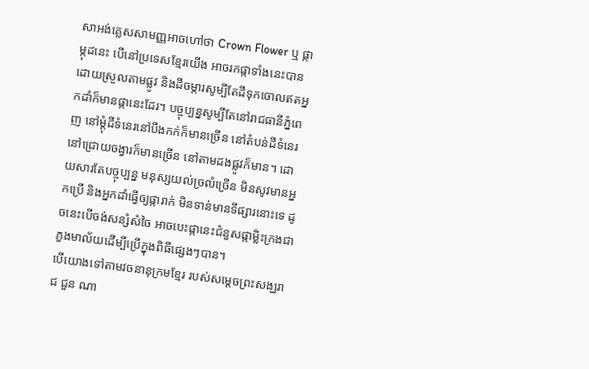សាអង់គ្លេសសាមញ្ញអាចហៅថា Crown Flower ឬ ផ្កាម្កុដនេះ បើនៅប្រទេសខ្មែរយើង អាចរកផ្កាទាំងនេះបានដោយស្រួលតាមផ្លូវ និងដីចម្ការសូម្បីតែដីទុកចោលឥតអ្នកដាំក៏មានផ្កានេះដែរ។ បច្ចុប្បន្នសូម្បីតែនៅរាជធានីភ្នំពេញ នៅម្តុំដីទំនេរនៅបឹងកក់ក៏មានច្រើន នៅតំបន់ដីទំនេរនៅជ្រោយចង្វារក៏មានច្រើន នៅតាមដងផ្លូវក៏មាន។ ដោយសារតែបច្ចុប្បន្ន មនុស្សយល់ច្រលំច្រើន មិនសូវមានអ្នកប្រើ និងអ្នកដាំធ្វើឲ្យផ្ការាក់ មិនទាន់មានទីផ្សារនោះទេ ដូចនេះបើចង់សន្សំសំចៃ អាចបេះផ្កានេះជំនួសផ្កាម្លិះក្រងជាភួងមាល័យដើម្បីប្រើក្នុងពិធីផ្សេងៗបាន។
បើយោងទៅតាមវចនានុក្រមខ្មែរ របស់សម្តេចព្រះសង្ឃរាជ ជួន ណា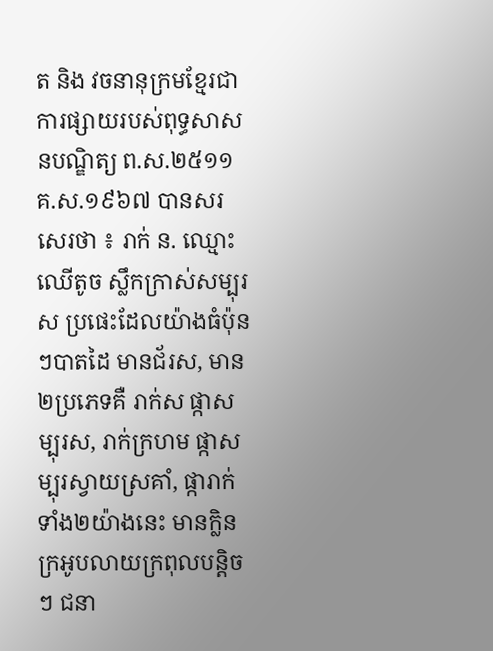ត និង វចនានុក្រមខ្មែរជាការផ្សាយរបស់ពុទ្ធសាសនបណ្ឌិត្យ ព.ស.២៥១១ គ.ស.១៩៦៧ បានសរសេរថា ៖ រាក់ ន. ឈ្មោះឈើតូច ស្លឹកក្រាស់សម្បុរ ស ប្រផេះដែលយ៉ាងធំប៉ុនៗបាតដៃ មានជ័រស, មាន ២ប្រភេទគឺ រាក់ស ផ្កាសម្បុរស, រាក់ក្រហម ផ្កាសម្បុរស្វាយស្រគាំ, ផ្ការាក់ទាំង២យ៉ាងនេះ មានក្លិនក្រអូបលាយក្រពុលបន្តិចៗ ជនា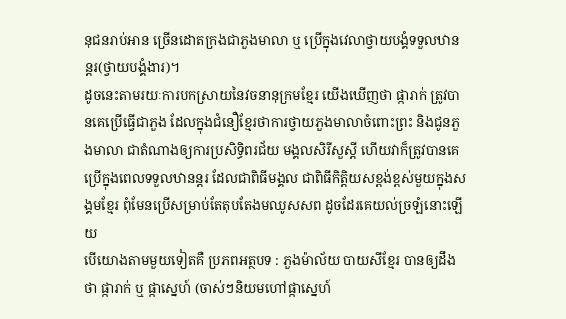នុជនរាប់អាន ច្រើនដោតក្រងជាភួងមាលា ឬ ប្រើក្នុងវេលាថ្វាយបង្គំទទួលឋានន្តរ(ថ្វាយបង្គំងារ)។
ដូចនេះតាមរយៈការបកស្រាយនៃវចនានុក្រមខ្មែរ យើងឃើញថា ផ្ការាក់ ត្រូវបានគេប្រើធ្វើជាភួង ដែលក្នុងជំនឿខ្មែរថាការថ្វាយភួងមាលាចំពោះព្រះ និងជូនភួងមាលា ជាតំណាងឲ្យការប្រសិទ្ធិពរជ័យ មង្គលសិរីសួស្តី ហើយវាក៏ត្រូវបានគេប្រើក្នុងពេលទទួលឋានន្តរ ដែលជាពិធីមង្គល ជាពិធីកិត្តិយសខ្ពង់ខ្ពស់មួយក្នុងសង្គមខ្មែរ ពុំមែនប្រើសម្រាប់តែតុបតែងមឈូសសព ដូចដែរគេយល់ច្រឡំនោះឡើយ
បើយោងតាមមួយទៀតគឺ ប្រភពអត្ថបទ : ភួងម៉ាល័យ បាយសីខ្មែរ បានឲ្យដឹងថា ផ្ការាក់ ឬ ផ្កាស្នេហ៍ (ចាស់ៗនិយមហៅផ្កាស្នេហ៍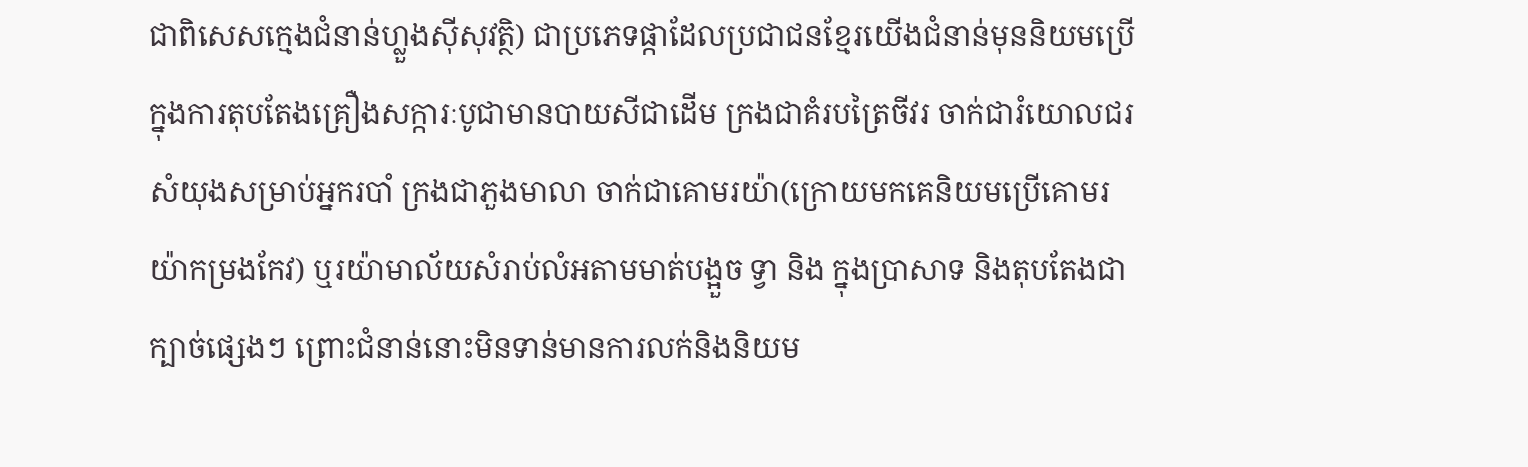ជាពិសេសក្មេងជំនាន់ហ្លួងស៊ីសុវត្ថិ) ជាប្រភេទផ្កាដែលប្រជាជនខ្មែរយើងជំនាន់មុននិយមប្រើ ក្នុងការតុបតែងគ្រឿងសក្ការៈបូជាមានបាយសីជាដើម ក្រងជាគំរបត្រៃចីវរ ចាក់ជារំយោលជរសំយុងសម្រាប់អ្នករបាំ ក្រងជាភួងមាលា ចាក់ជាគោមរយ៉ា(ក្រោយមកគេនិយមប្រើគោមរយ៉ាកម្រងកែវ) ឬរយ៉ាមាល័យសំរាប់លំអតាមមាត់បង្អួច ទ្វា និង ក្នុងប្រាសាទ និងតុបតែងជាក្បាច់ផ្សេងៗ ព្រោះជំនាន់នោះមិនទាន់មានការលក់និងនិយម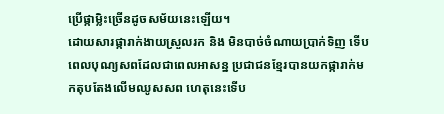ប្រើផ្កាម្លិះច្រើនដូចសម័យនេះឡើយ។
ដោយសារផ្ការាក់ងាយស្រួលរក និង មិនបាច់ចំណាយប្រាក់ទិញ ទើបពេលបុណ្យសពដែលជាពេលអាសន្ន ប្រជាជនខ្មែរបានយកផ្ការាក់មកតុបតែងលើមឈូសសព ហេតុនេះទើប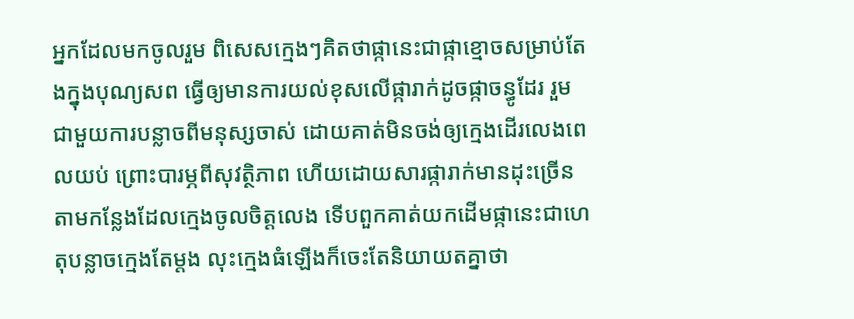អ្នកដែលមកចូលរួម ពិសេសក្មេងៗគិតថាផ្កានេះជាផ្កាខ្មោចសម្រាប់តែងក្នុងបុណ្យសព ធ្វើឲ្យមានការយល់ខុសលើផ្ការាក់ដូចផ្កាចន្ធូដែរ រួមជាមួយការបន្លាចពីមនុស្សចាស់ ដោយគាត់មិនចង់ឲ្យក្មេងដើរលេងពេលយប់ ព្រោះបារម្ភពីសុវត្ថិភាព ហើយដោយសារផ្ការាក់មានដុះច្រើនតាមកន្លែងដែលក្មេងចូលចិត្តលេង ទើបពួកគាត់យកដើមផ្កានេះជាហេតុបន្លាចក្មេងតែម្តង លុះក្មេងធំឡើងក៏ចេះតែនិយាយតគ្នាថា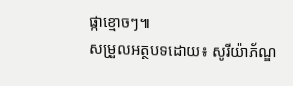ផ្កាខ្មោចៗ៕
សម្រួលអត្ថបទដោយ៖ សូរីយ៉ាភ័ណ្ឌ